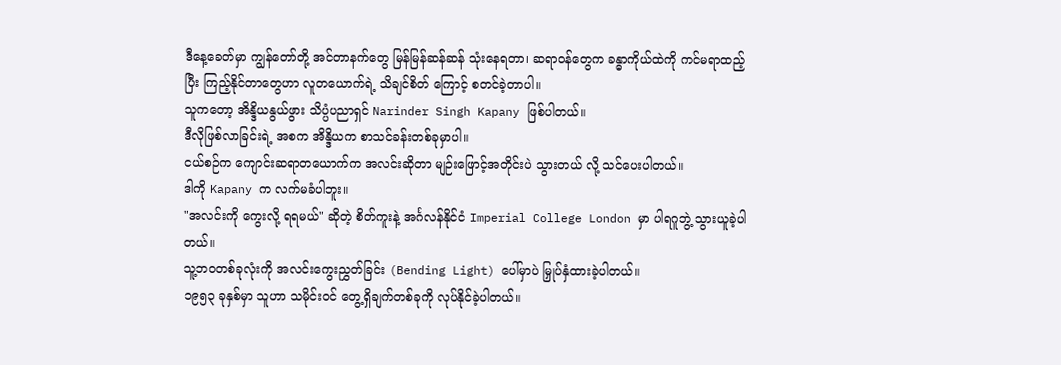ဒီနေ့ခေတ်မှာ ကျွန်တော်တို့ အင်တာနက်တွေ မြန်မြန်ဆန်ဆန် သုံးနေရတာ၊ ဆရာဝန်တွေက ခန္ဓာကိုယ်ထဲကို ကင်မရာထည့်ပြီး ကြည့်နိုင်တာတွေဟာ လူတယောက်ရဲ့ သိချင်စိတ် ကြောင့် စတင်ခဲ့တာပါ။
သူကတော့ အိန္ဒိယနွယ်ဖွား သိပ္ပံပညာရှင် Narinder Singh Kapany ဖြစ်ပါတယ်။
ဒီလိုဖြစ်လာခြင်းရဲ့ အစက အိန္ဒိယက စာသင်ခန်းတစ်ခုမှာပါ။
ငယ်စဉ်က ကျောင်းဆရာတယောက်က အလင်းဆိုတာ မျဉ်းဖြောင့်အတိုင်းပဲ သွားတယ် လို့ သင်ပေးပါတယ်။
ဒါကို Kapany က လက်မခံပါဘူး။
"အလင်းကို ကွေးလို့ ရရမယ်" ဆိုတဲ့ စိတ်ကူးနဲ့ အင်္ဂလန်နိုင်ငံ Imperial College London မှာ ပါရဂူဘွဲ့ သွားယူခဲ့ပါတယ်။
သူ့ဘဝတစ်ခုလုံးကို အလင်းကွေးညွှတ်ခြင်း (Bending Light) ပေါ်မှာပဲ မြှုပ်နှံထားခဲ့ပါတယ်။
၁၉၅၃ ခုနှစ်မှာ သူဟာ သမိုင်းဝင် တွေ့ရှိချက်တစ်ခုကို လုပ်နိုင်ခဲ့ပါတယ်။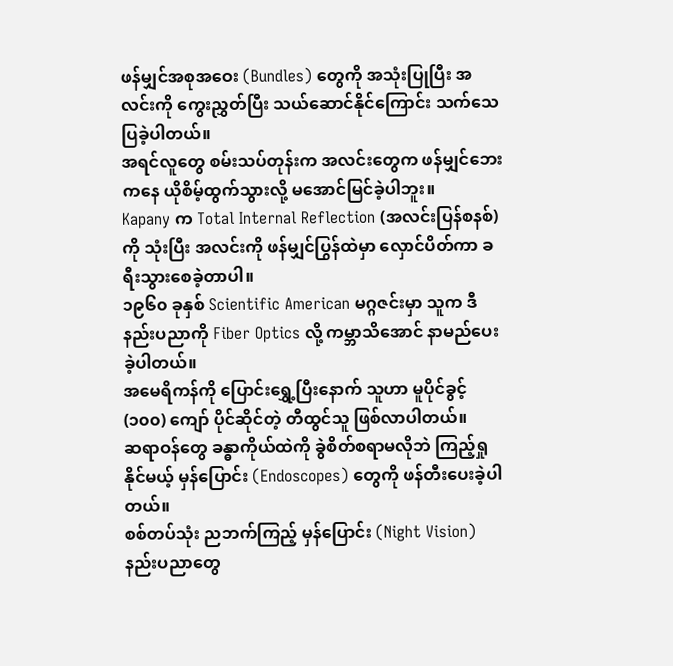ဖန်မျှင်အစုအဝေး (Bundles) တွေကို အသုံးပြုပြီး အလင်းကို ကွေးညွှတ်ပြီး သယ်ဆောင်နိုင်ကြောင်း သက်သေပြခဲ့ပါတယ်။
အရင်လူတွေ စမ်းသပ်တုန်းက အလင်းတွေက ဖန်မျှင်ဘေးကနေ ယိုစိမ့်ထွက်သွားလို့ မအောင်မြင်ခဲ့ပါဘူး။
Kapany က Total Internal Reflection (အလင်းပြန်စနစ်) ကို သုံးပြီး အလင်းကို ဖန်မျှင်ပြွန်ထဲမှာ လှောင်ပိတ်ကာ ခရီးသွားစေခဲ့တာပါ။
၁၉၆၀ ခုနှစ် Scientific American မဂ္ဂဇင်းမှာ သူက ဒီနည်းပညာကို Fiber Optics လို့ ကမ္ဘာသိအောင် နာမည်ပေးခဲ့ပါတယ်။
အမေရိကန်ကို ပြောင်းရွှေ့ပြီးနောက် သူဟာ မူပိုင်ခွင့် (၁၀၀) ကျော် ပိုင်ဆိုင်တဲ့ တီထွင်သူ ဖြစ်လာပါတယ်။
ဆရာဝန်တွေ ခန္ဓာကိုယ်ထဲကို ခွဲစိတ်စရာမလိုဘဲ ကြည့်ရှုနိုင်မယ့် မှန်ပြောင်း (Endoscopes) တွေကို ဖန်တီးပေးခဲ့ပါတယ်။
စစ်တပ်သုံး ညဘက်ကြည့် မှန်ပြောင်း (Night Vision) နည်းပညာတွေ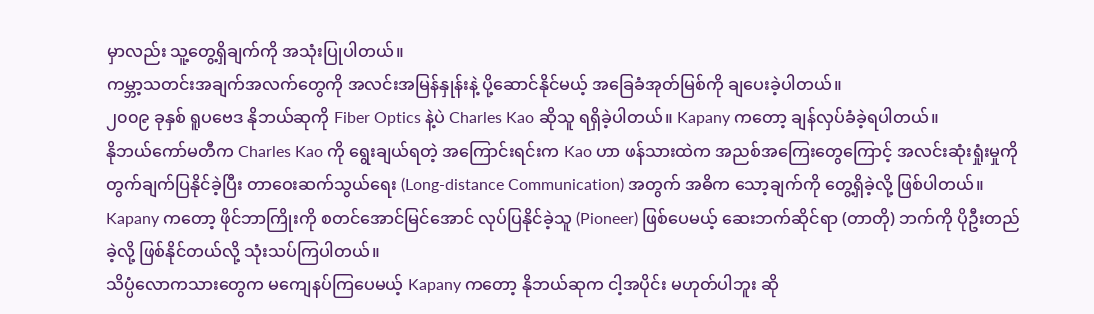မှာလည်း သူ့တွေ့ရှိချက်ကို အသုံးပြုပါတယ်။
ကမ္ဘာ့သတင်းအချက်အလက်တွေကို အလင်းအမြန်နှုန်းနဲ့ ပို့ဆောင်နိုင်မယ့် အခြေခံအုတ်မြစ်ကို ချပေးခဲ့ပါတယ်။
၂၀၀၉ ခုနှစ် ရူပဗေဒ နိုဘယ်ဆုကို Fiber Optics နဲ့ပဲ Charles Kao ဆိုသူ ရရှိခဲ့ပါတယ်။ Kapany ကတော့ ချန်လှပ်ခံခဲ့ရပါတယ်။
နိုဘယ်ကော်မတီက Charles Kao ကို ရွေးချယ်ရတဲ့ အကြောင်းရင်းက Kao ဟာ ဖန်သားထဲက အညစ်အကြေးတွေကြောင့် အလင်းဆုံးရှုံးမှုကို တွက်ချက်ပြနိုင်ခဲ့ပြီး တာဝေးဆက်သွယ်ရေး (Long-distance Communication) အတွက် အဓိက သော့ချက်ကို တွေ့ရှိခဲ့လို့ ဖြစ်ပါတယ်။
Kapany ကတော့ ဖိုင်ဘာကြိုးကို စတင်အောင်မြင်အောင် လုပ်ပြနိုင်ခဲ့သူ (Pioneer) ဖြစ်ပေမယ့် ဆေးဘက်ဆိုင်ရာ (တာတို) ဘက်ကို ပိုဦးတည်ခဲ့လို့ ဖြစ်နိုင်တယ်လို့ သုံးသပ်ကြပါတယ်။
သိပ္ပံလောကသားတွေက မကျေနပ်ကြပေမယ့် Kapany ကတော့ နိုဘယ်ဆုက ငါ့အပိုင်း မဟုတ်ပါဘူး ဆို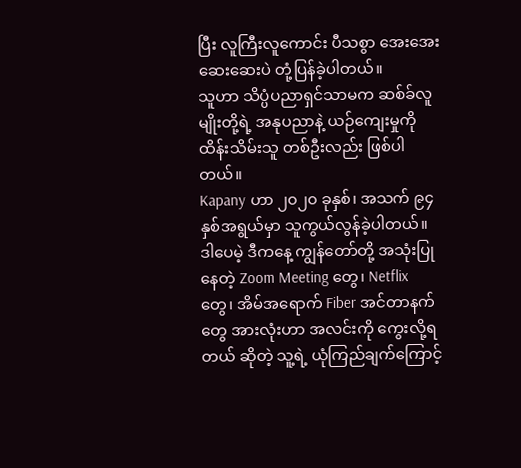ပြီး လူကြီးလူကောင်း ပီသစွာ အေးအေးဆေးဆေးပဲ တုံ့ပြန်ခဲ့ပါတယ်။
သူဟာ သိပ္ပံပညာရှင်သာမက ဆစ်ခ်လူမျိုးတို့ရဲ့ အနုပညာနဲ့ ယဉ်ကျေးမှုကို ထိန်းသိမ်းသူ တစ်ဦးလည်း ဖြစ်ပါတယ်။
Kapany ဟာ ၂၀၂၀ ခုနှစ်၊ အသက် ၉၄ နှစ်အရွယ်မှာ သူကွယ်လွန်ခဲ့ပါတယ်။
ဒါပေမဲ့ ဒီကနေ့ ကျွန်တော်တို့ အသုံးပြုနေတဲ့ Zoom Meeting တွေ၊ Netflix တွေ၊ အိမ်အရောက် Fiber အင်တာနက်တွေ အားလုံးဟာ အလင်းကို ကွေးလို့ရတယ် ဆိုတဲ့ သူ့ရဲ့ ယုံကြည်ချက်ကြောင့်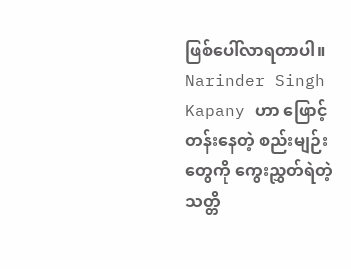ဖြစ်ပေါ်လာရတာပါ။
Narinder Singh Kapany ဟာ ဖြောင့်တန်းနေတဲ့ စည်းမျဉ်းတွေကို ကွေးညွှတ်ရဲတဲ့ သတ္တိ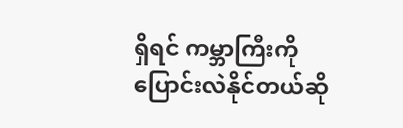ရှိရင် ကမ္ဘာကြီးကို ပြောင်းလဲနိုင်တယ်ဆို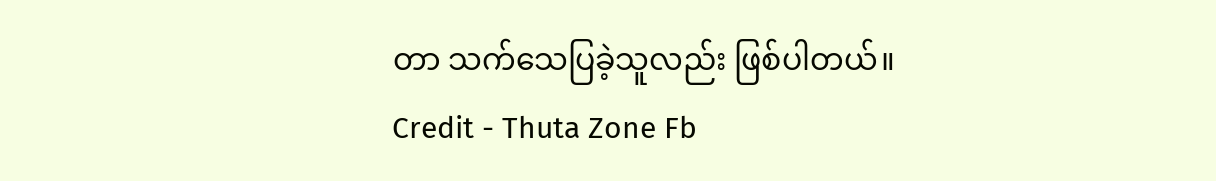တာ သက်သေပြခဲ့သူလည်း ဖြစ်ပါတယ်။
Credit - Thuta Zone Fb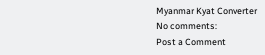Myanmar Kyat Converter
No comments:
Post a Comment